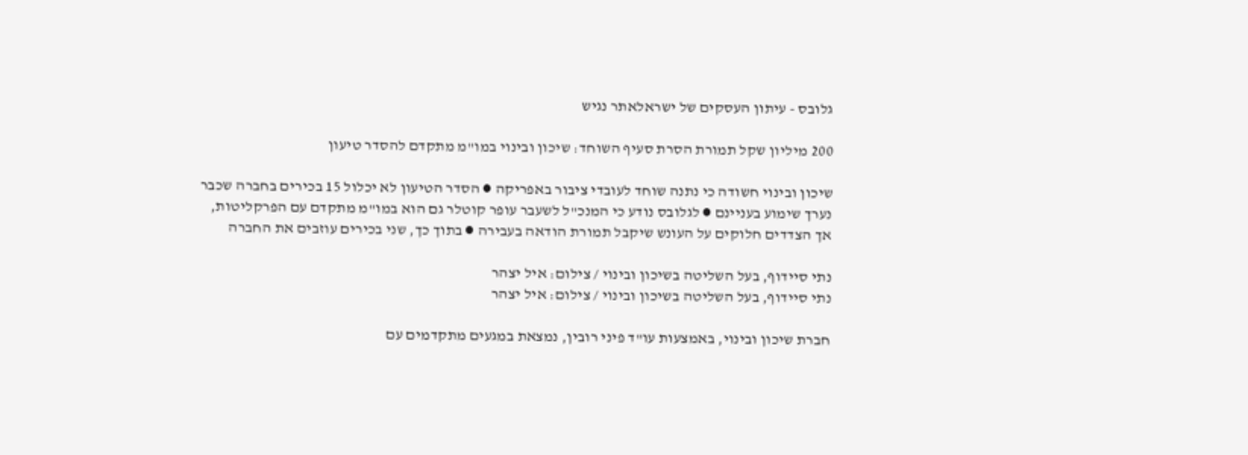גלובס - עיתון העסקים של ישראלאתר נגיש

200 מיליון שקל תמורת הסרת סעיף השוחד: שיכון ובינוי במו"מ מתקדם להסדר טיעון

שיכון ובינוי חשודה כי נתנה שוחד לעובדי ציבור באפריקה ● הסדר הטיעון לא יכלול 15 בכירים בחברה שכבר נערך שימוע בעניינם ● לגלובס נודע כי המנכ"ל לשעבר עופר קוטלר גם הוא במו"מ מתקדם עם הפרקליטות, אך הצדדים חלוקים על העונש שיקבל תמורת הודאה בעבירה ● בתוך כך, שני בכירים עוזבים את החברה

נתי סיידוף, בעל השליטה בשיכון ובינוי / צילום: איל יצהר
נתי סיידוף, בעל השליטה בשיכון ובינוי / צילום: איל יצהר

חברת שיכון ובינוי, באמצעות עו"ד פיני רובין, נמצאת במגעים מתקדמים עם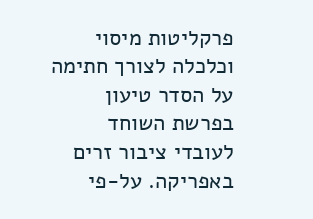פרקליטות מיסוי וכלכלה לצורך חתימה על הסדר טיעון בפרשת השוחד לעובדי ציבור זרים באפריקה. על-פי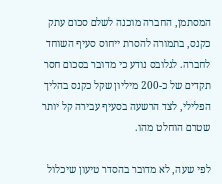המסתמן, החברה מוכנה לשלם סכום עתק כקנס, בתמורה להסרת ייחוס סעיף השוחד לחברה. לגלובס נודע כי מדובר בסכום חסר תקדים של כ-200 מיליון שקל כקנס בהליך הפלילי, לצד הרשעה בסעיף עבירה קל יותר שטרם הוחלט מהו.

לפי שעה, לא מדובר בהסדר טיעון שיכלול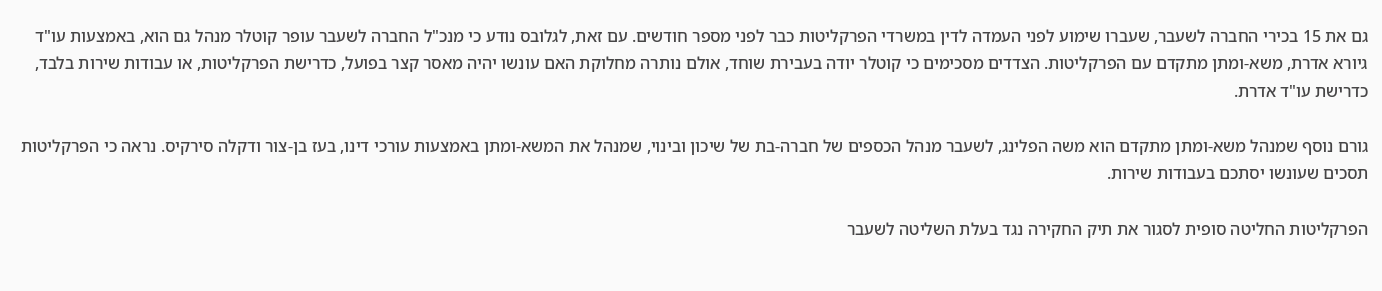גם את 15 בכירי החברה לשעבר, שעברו שימוע לפני העמדה לדין במשרדי הפרקליטות כבר לפני מספר חודשים. עם זאת, לגלובס נודע כי מנכ"ל החברה לשעבר עופר קוטלר מנהל גם הוא, באמצעות עו"ד גיורא אדרת, משא-ומתן מתקדם עם הפרקליטות. הצדדים מסכימים כי קוטלר יודה בעבירת שוחד, אולם נותרה מחלוקת האם עונשו יהיה מאסר קצר בפועל, כדרישת הפרקליטות, או עבודות שירות בלבד, כדרישת עו"ד אדרת.

גורם נוסף שמנהל משא-ומתן מתקדם הוא משה הפלינג, לשעבר מנהל הכספים של חברה-בת של שיכון ובינוי, שמנהל את המשא-ומתן באמצעות עורכי דינו, בעז בן-צור ודקלה סירקיס. נראה כי הפרקליטות תסכים שעונשו יסתכם בעבודות שירות.

הפרקליטות החליטה סופית לסגור את תיק החקירה נגד בעלת השליטה לשעבר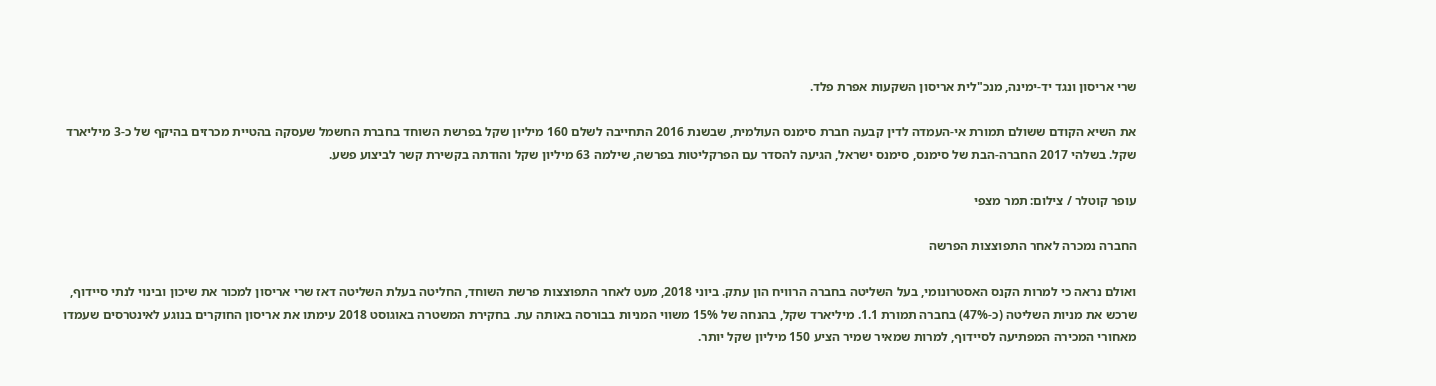שרי אריסון ונגד יד-ימינה, מנכ"לית אריסון השקעות אפרת פלד.

את השיא הקודם ששולם תמורת אי-העמדה לדין קבעה חברת סימנס העולמית, שבשנת 2016 התחייבה לשלם 160 מיליון שקל בפרשת השוחד בחברת החשמל שעסקה בהטיית מכרזים בהיקף של כ-3 מיליארד שקל. בשלהי 2017 החברה-הבת של סימנס, סימנס ישראל, הגיעה להסדר עם הפרקליטות בפרשה, שילמה 63 מיליון שקל והודתה בקשירת קשר לביצוע פשע.

עופר קוטלר / צילום: תמר מצפי

החברה נמכרה לאחר התפוצצות הפרשה

ואולם נראה כי למרות הקנס האסטרונומי, בעל השליטה בחברה הרוויח הון עתק. ביוני 2018, מעט לאחר התפוצצות פרשת השוחד, החליטה בעלת השליטה דאז שרי אריסון למכור את שיכון ובינוי לנתי סיידוף, שרכש את מניות השליטה (כ-47%) בחברה תמורת 1.1. מיליארד שקל, בהנחה של 15% משווי המניות בבורסה באותה עת. בחקירת המשטרה באוגוסט 2018 עימתו את אריסון החוקרים בנוגע לאינטרסים שעמדו מאחורי המכירה המפתיעה לסיידוף, למרות שמאיר שמיר הציע 150 מיליון שקל יותר.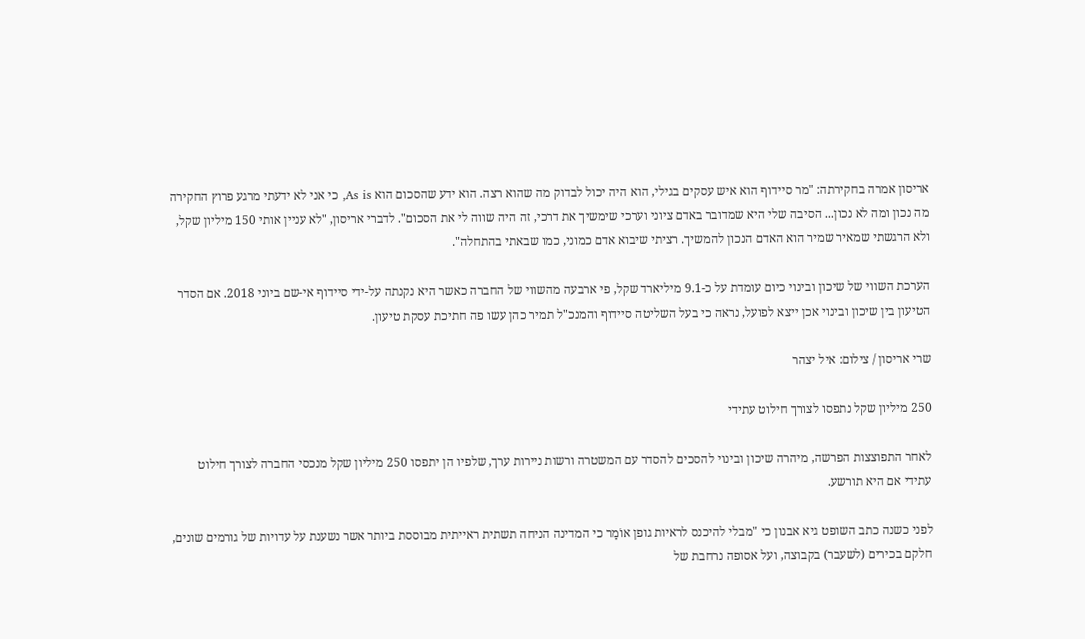אריסון אמרה בחקירתה: "מר סיידוף הוא איש עסקים בגילי, הוא היה יכול לבדוק מה שהוא רצה. הוא ידע שהסכום הוא As is, כי אני לא ידעתי מרגע פרוץ החקירה מה נכון ומה לא נכון... הסיבה שלי היא שמדובר באדם ציוני וערכי שימשיך את דרכי, זה היה שווה לי את הסכום". לדברי אריסון, "לא עניין אותי 150 מיליון שקל, ולא הרגשתי שמאיר שמיר הוא האדם הנכון להמשיך. רציתי שיבוא אדם כמוני, כמו שבאתי בהתחלה".

הערכת השווי של שיכון ובינוי כיום עומדת על כ-9.1 מיליארד שקל, פי ארבעה מהשווי של החברה כאשר היא נקנתה על-ידי סיידוף אי-שם ביוני 2018. אם הסדר הטיעון בין שיכון ובינוי אכן ייצא לפועל, נראה כי בעל השליטה סיידוף והמנכ"ל תמיר כהן עשו פה חתיכת עסקת טיעון.

שרי אריסון / צילום: איל יצהר

250 מיליון שקל נתפסו לצורך חילוט עתידי

לאחר התפוצצות הפרשה, מיהרה שיכון ובינוי להסכים להסדר עם המשטרה ורשות ניירות ערך, שלפיו הן יתפסו 250 מיליון שקל מנכסי החברה לצורך חילוט עתידי אם היא תורשע.

לפני כשנה כתב השופט גיא אבנון כי "מבלי להיכנס לראיות גופן אוֹמַר כי המדינה הניחה תשתית ראייתית מבוססת ביותר אשר נשענת על עדויות של גורמים שונים, חלקם בכירים (לשעבר) בקבוצה, ועל אסופה נרחבת של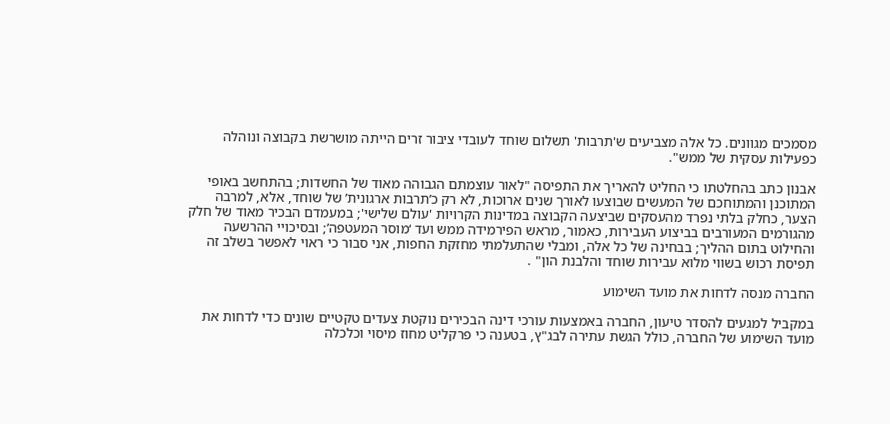מסמכים מגוונים. כל אלה מצביעים ש'תרבות' תשלום שוחד לעובדי ציבור זרים הייתה מושרשת בקבוצה ונוהלה כפעילות עסקית של ממש".

אבנון כתב בהחלטתו כי החליט להאריך את התפיסה "לאור עוצמתם הגבוהה מאוד של החשדות; בהתחשב באופי המתוכנן והמתוחכם של המעשים שבוצעו לאורך שנים ארוכות, לא רק כ’תרבות ארגונית’ של שוחד, אלא, למרבה הצער, כחלק בלתי נפרד מהעסקים שביצעה הקבוצה במדינות הקרויות 'עולם שלישי'; במעמדם הבכיר מאוד של חלק מהגורמים המעורבים בביצוע העבירות, כאמור, מראש הפירמידה ממש ועד ‘מוסר המעטפה’; ובסיכויי ההרשעה והחילוט בתום ההליך; בבחינה של כל אלה, ומבלי שהתעלמתי מחזקת החפות, אני סבור כי ראוי לאפשר בשלב זה תפיסת רכוש בשווי מלוא עבירות שוחד והלבנת הון" .

החברה מנסה לדחות את מועד השימוע

במקביל למגעים להסדר טיעון, החברה באמצעות עורכי דינה הבכירים נוקטת צעדים טקטיים שונים כדי לדחות את מועד השימוע של החברה, כולל הגשת עתירה לבג"ץ, בטענה כי פרקליט מחוז מיסוי וכלכלה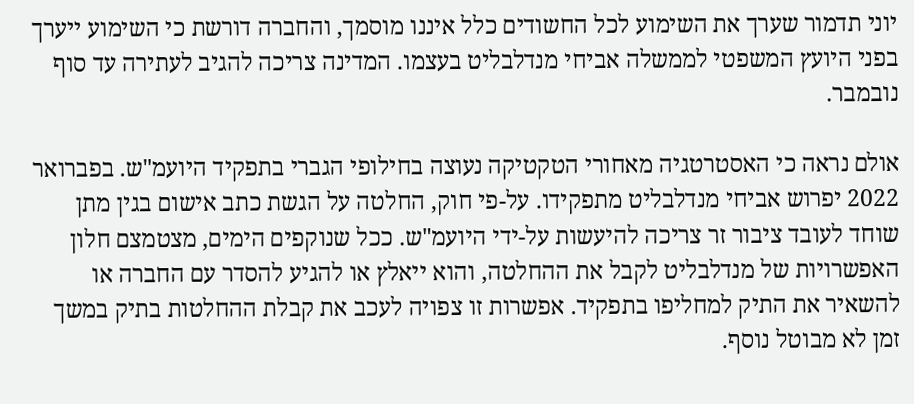יוני תדמור שערך את השימוע לכל החשודים כלל איננו מוסמך, והחברה דורשת כי השימוע ייערך בפני היועץ המשפטי לממשלה אביחי מנדלבליט בעצמו. המדינה צריכה להגיב לעתירה עד סוף נובמבר.

אולם נראה כי האסטרטגיה מאחורי הטקטיקה נעוצה בחילופי הגברי בתפקיד היועמ"ש. בפברואר 2022 יפרוש אביחי מנדלבליט מתפקידו. על-פי חוק, החלטה על הגשת כתב אישום בגין מתן שוחד לעובד ציבור זר צריכה להיעשות על-ידי היועמ"ש. ככל שנוקפים הימים, מצטמצם חלון האפשרויות של מנדלבליט לקבל את ההחלטה, והוא ייאלץ או להגיע להסדר עם החברה או להשאיר את התיק למחליפו בתפקיד. אפשרות זו צפויה לעכב את קבלת ההחלטות בתיק במשך זמן לא מבוטל נוסף.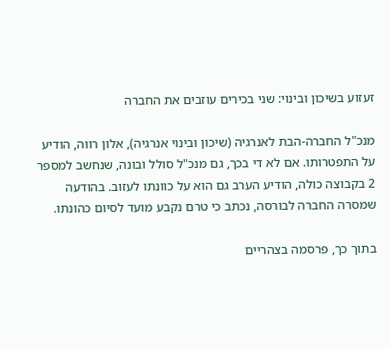זעזוע בשיכון ובינוי: שני בכירים עוזבים את החברה

מנכ"ל החברה-הבת לאנרגיה (שיכון ובינוי אנרגיה), אלון רווה, הודיע על התפטרותו. אם לא די בכך, גם מנכ"ל סולל ובונה, שנחשב למספר 2 בקבוצה כולה, הודיע הערב גם הוא על כוונתו לעזוב. בהודעה שמסרה החברה לבורסה, נכתב כי טרם נקבע מועד לסיום כהונתו.

בתוך כך, פרסמה בצהריים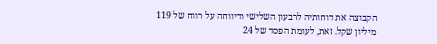הקבוצה את דוחותיה לרבעון השלישי ודיווחה על רווח של 119 מיליון שקל. זאת, לעומת הפסד של 24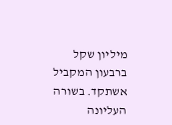מיליון שקל ברבעון המקביל אשתקד. בשורה העליונה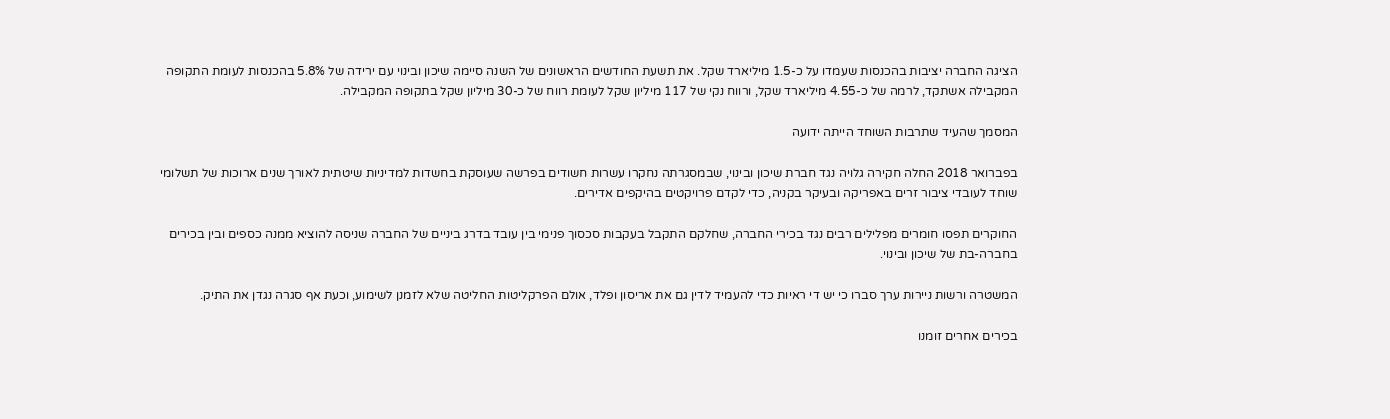הציגה החברה יציבות בהכנסות שעמדו על כ-1.5 מיליארד שקל. את תשעת החודשים הראשונים של השנה סיימה שיכון ובינוי עם ירידה של 5.8% בהכנסות לעומת התקופה המקבילה אשתקד, לרמה של כ-4.55 מיליארד שקל, ורווח נקי של 117 מיליון שקל לעומת רווח של כ-30 מיליון שקל בתקופה המקבילה.

המסמך שהעיד שתרבות השוחד הייתה ידועה

בפברואר 2018 החלה חקירה גלויה נגד חברת שיכון ובינוי, שבמסגרתה נחקרו עשרות חשודים בפרשה שעוסקת בחשדות למדיניות שיטתית לאורך שנים ארוכות של תשלומי שוחד לעובדי ציבור זרים באפריקה ובעיקר בקניה, כדי לקדם פרויקטים בהיקפים אדירים.

החוקרים תפסו חומרים מפלילים רבים נגד בכירי החברה, שחלקם התקבל בעקבות סכסוך פנימי בין עובד בדרג ביניים של החברה שניסה להוציא ממנה כספים ובין בכירים בחברה-בת של שיכון ובינוי.

המשטרה ורשות ניירות ערך סברו כי יש די ראיות כדי להעמיד לדין גם את אריסון ופלד, אולם הפרקליטות החליטה שלא לזמנן לשימוע, וכעת אף סגרה נגדן את התיק.

בכירים אחרים זומנו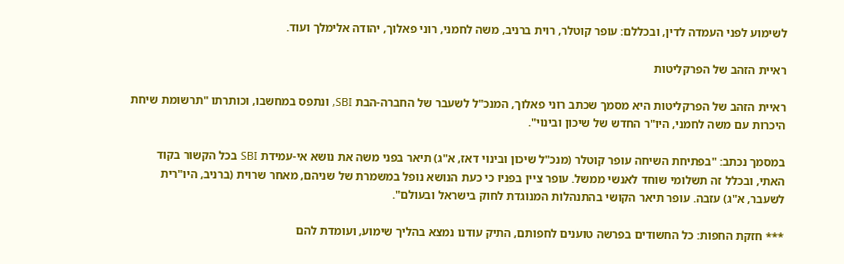לשימוע לפני העמדה לדין, ובכללם: עופר קוטלר, רוית ברניב, משה לחמני, רוני פאלוך, יהודה אלימלך ועוד.

ראיית הזהב של הפרקליטות

ראיית הזהב של הפרקליטות היא מסמך שכתב רוני פאלוך, המנכ"ל לשעבר של החברה-הבת SBI, ונתפס במחשבו, וכותרתו "תרשומת שיחת היכרות עם משה לחמני, היו"ר החדש של שיכון ובינוי".

במסמך נכתב: "בפתיחת השיחה עופר קוטלר (מנכ"ל שיכון ובינוי דאז, א"ג) תיאר בפני משה את נושא אי-עמידת SBI בכל הקשור בקוד האתי, ובכלל זה תשלומי שוחד לאנשי ממשל. עופר ציין בפניו כי כעת הנושא נופל במשמרת של שניהם, מאחר שרוית (ברניב, היו"רית לשעבר, א"ג) עזבה. עופר תיאר הקושי בהתנהלות המנוגדת לחוק בישראל ובעולם".

*** חזקת החפות: כל החשודים בפרשה טוענים לחפותם, התיק עודנו נמצא בהליך שימוע, ועומדת להם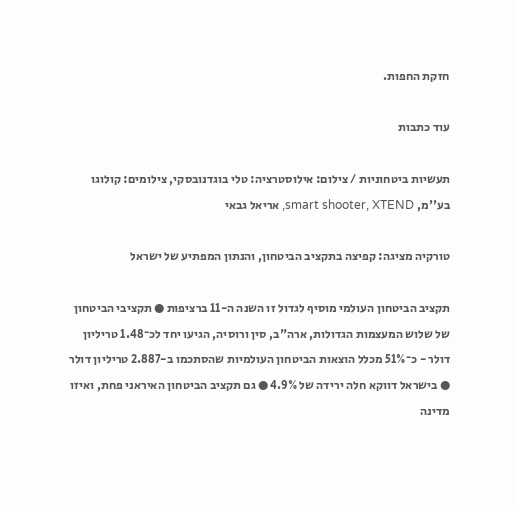חזקת החפות.

עוד כתבות

תעשיות ביטחוניות / צילום: אילוסטרציה: טלי בוגדנובסקי, צילומים: קולוגו בע''מ, smart shooter, XTEND, אריאל גבאי

טורקיה מציגה: קפיצה בתקציב הביטחון, והנתון המפתיע של ישראל

תקציב הביטחון העולמי מוסיף לגדול זו השנה ה-11 ברציפות ● תקציבי הביטחון של שלוש המעצמות הגדולות, ארה"ב, סין ורוסיה, הגיעו יחד לכ־1.48 טריליון דולר - כ־51% מכלל הוצאות הביטחון העולמיות שהסתכמו ב-2.887 טריליון דולר ● בישראל דווקא חלה ירידה של 4.9% ● גם תקציב הביטחון האיראני פחת, ואיזו מדינה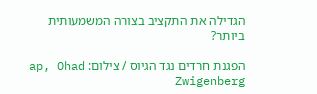הגדילה את התקציב בצורה המשמעותית ביותר?

הפגנת חרדים נגד הגיוס / צילום: ap, Ohad Zwigenberg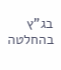בג"ץ בהחלטה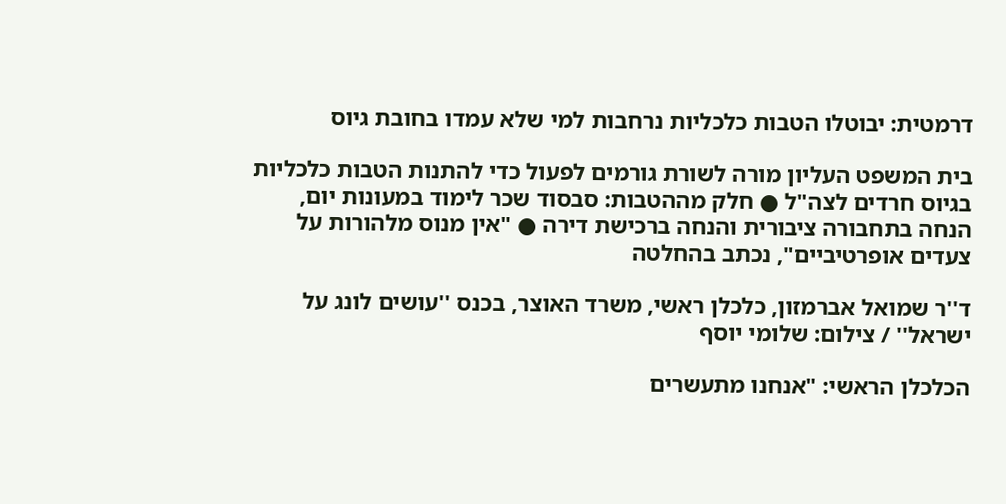דרמטית: יבוטלו הטבות כלכליות נרחבות למי שלא עמדו בחובת גיוס

בית המשפט העליון מורה לשורת גורמים לפעול כדי להתנות הטבות כלכליות בגיוס חרדים לצה"ל ● חלק מההטבות: סבסוד שכר לימוד במעונות יום, הנחה בתחבורה ציבורית והנחה ברכישת דירה ● "אין מנוס מלהורות על צעדים אופרטיביים", נכתב בהחלטה

ד''ר שמואל אברמזון, כלכלן ראשי, משרד האוצר, בכנס ''עושים לונג על ישראל'' / צילום: שלומי יוסף

הכלכלן הראשי: "אנחנו מתעשרים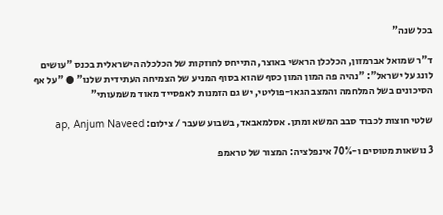בכל שנה"

ד"ר שמואל אברמזון, הכלכלן הראשי באוצר, התייחס לחוזקות של הכלכלה הישראלית בכנס "עושים לונג על ישראל": "נהיה פה המון המון כסף שהוא בסוף המניע של הצמיחה העתידית שלנו" ● "על אף הסיכונים בשל המלחמה והמצב הגאו-פוליטי, יש גם הזמנות לאפסייד מאוד משמעותי"

שלטי חוצות לכבוד סבב המשא ומתן. אסלמאבאד, בשבוע שעבר / צילום: ap, Anjum Naveed

3 נושאות מטוסים ו-70% אינפלציה: המצור של טראמפ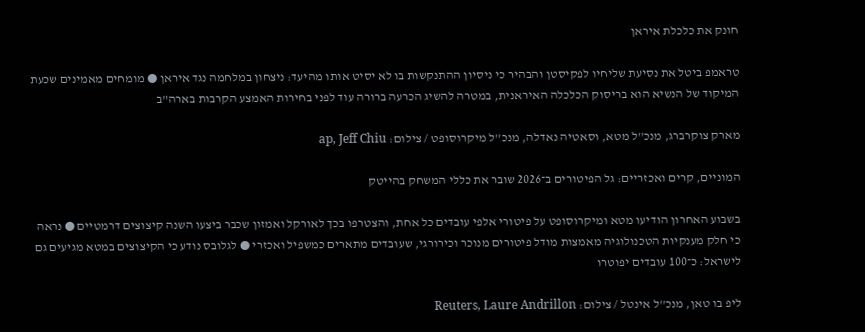חונק את כלכלת איראן

טראמפ ביטל את נסיעת שליחיו לפקיסטן והבהיר כי ניסיון ההתנקשות בו לא יסיט אותו מהיעד: ניצחון במלחמה נגד איראן ● מומחים מאמינים שכעת המיקוד של הנשיא הוא בריסוק הכלכלה האיראנית, במטרה להשיג הכרעה ברורה עוד לפני בחירות האמצע הקרבות בארה"ב

מארק צוקרברג, מנכ''ל מטא, וסאטיה נאדלה, מנכ''ל מיקרוסופט / צילום: ap, Jeff Chiu

המוניים, קרים ואכזריים: גל הפיטורים ב־2026 שובר את כללי המשחק בהייטק

בשבוע האחרון הודיעו מטא ומיקרוסופט על פיטורי אלפי עובדים כל אחת, והצטרפו בכך לאורקל ואמזון שכבר ביצעו השנה קיצוצים דרמטיים ● נראה כי חלק מענקיות הטכנולוגיה מאמצות מודל פיטורים מנוכר וכירורגי, שעובדים מתארים כמשפיל ואכזרי ● לגלובס נודע כי הקיצוצים במטא מגיעים גם לישראל: כ־100 עובדים יפוטרו

ליפ בו טאן, מנכ''ל אינטל / צילום: Reuters, Laure Andrillon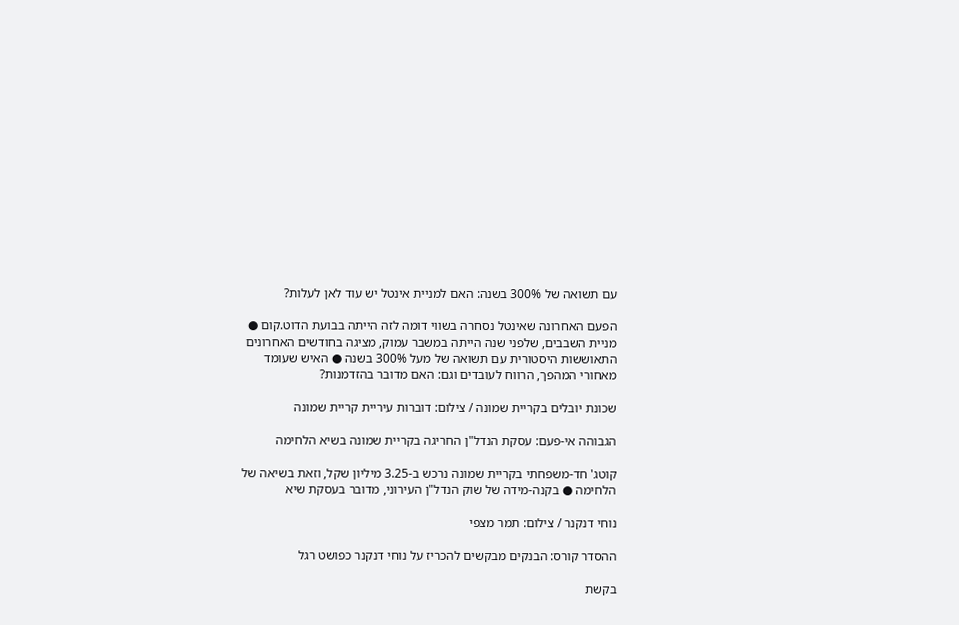עם תשואה של 300% בשנה: האם למניית אינטל יש עוד לאן לעלות?

הפעם האחרונה שאינטל נסחרה בשווי דומה לזה הייתה בבועת הדוט.קום ● מניית השבבים, שלפני שנה הייתה במשבר עמוק, מציגה בחודשים האחרונים התאוששות היסטורית עם תשואה של מעל 300% בשנה ● האיש שעומד מאחורי המהפך, הרווח לעובדים וגם: האם מדובר בהזדמנות?

שכונת יובלים בקריית שמונה / צילום: דוברות עיריית קריית שמונה

הגבוהה אי-פעם: עסקת הנדל"ן החריגה בקריית שמונה בשיא הלחימה

קוטג' חד-משפחתי בקריית שמונה נרכש ב-3.25 מיליון שקל, וזאת בשיאה של הלחימה ● בקנה-מידה של שוק הנדל"ן העירוני, מדובר בעסקת שיא

נוחי דנקנר / צילום: תמר מצפי

ההסדר קורס: הבנקים מבקשים להכריז על נוחי דנקנר כפושט רגל

בקשת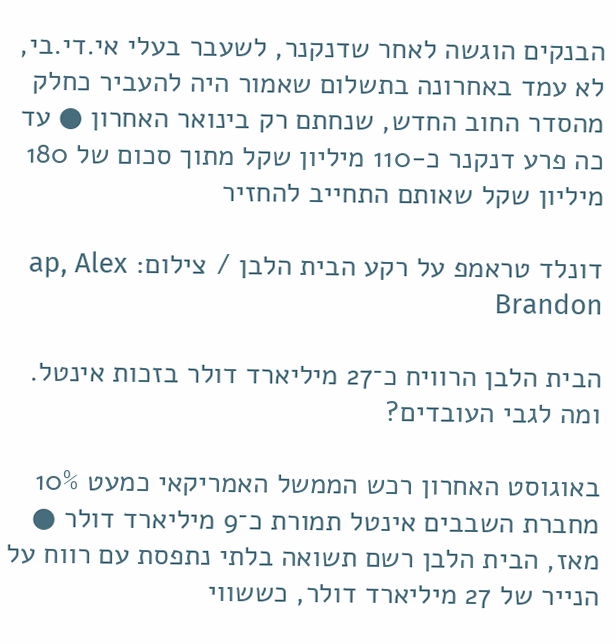הבנקים הוגשה לאחר שדנקנר, לשעבר בעלי אי.די.בי, לא עמד באחרונה בתשלום שאמור היה להעביר כחלק מהסדר החוב החדש, שנחתם רק בינואר האחרון ● עד כה פרע דנקנר כ-110 מיליון שקל מתוך סכום של 180 מיליון שקל שאותם התחייב להחזיר

דונלד טראמפ על רקע הבית הלבן / צילום: ap, Alex Brandon

הבית הלבן הרוויח כ־27 מיליארד דולר בזכות אינטל. ומה לגבי העובדים?

באוגוסט האחרון רכש הממשל האמריקאי כמעט 10% מחברת השבבים אינטל תמורת כ־9 מיליארד דולר ● מאז, הבית הלבן רשם תשואה בלתי נתפסת עם רווח על הנייר של 27 מיליארד דולר, כששווי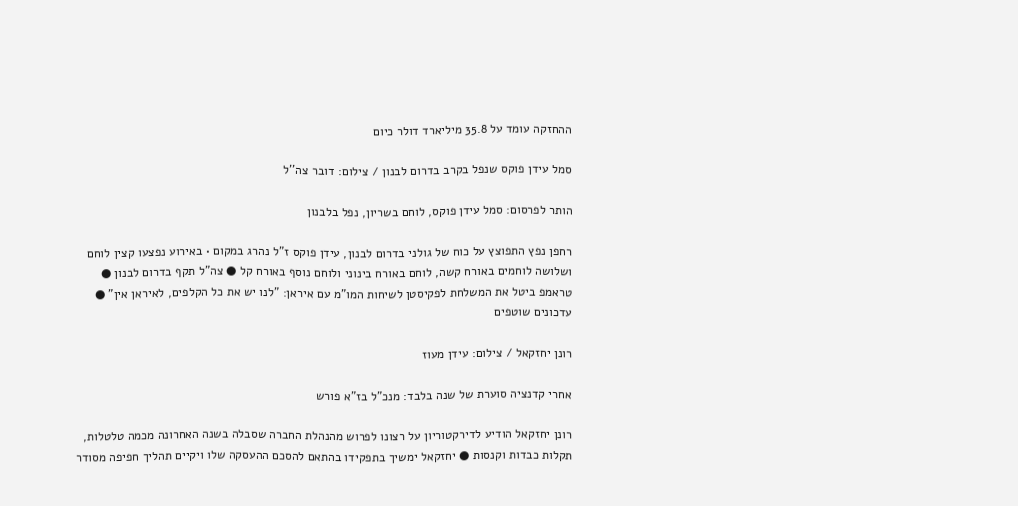ההחזקה עומד על 35.8 מיליארד דולר כיום

סמל עידן פוקס שנפל בקרב בדרום לבנון / צילום: דובר צה''ל

הותר לפרסום: סמל עידן פוקס, לוחם בשריון, נפל בלבנון

רחפן נפץ התפוצץ על כוח של גולני בדרום לבנון, עידן פוקס ז"ל נהרג במקום • באירוע נפצעו קצין לוחם ושלושה לוחמים באורח קשה, לוחם באורח בינוני ולוחם נוסף באורח קל ● צה"ל תקף בדרום לבנון ● טראמפ ביטל את המשלחת לפקיסטן לשיחות המו"מ עם איראן: "לנו יש את כל הקלפים, לאיראן אין" ● עדכונים שוטפים

רונן יחזקאל / צילום: עידן מעוז

אחרי קדנציה סוערת של שנה בלבד: מנכ"ל בז"א פורש

רונן יחזקאל הודיע לדירקטוריון על רצונו לפרוש מהנהלת החברה שסבלה בשנה האחרונה מכמה טלטלות, תקלות כבדות וקנסות ● יחזקאל ימשיך בתפקידו בהתאם להסכם ההעסקה שלו ויקיים תהליך חפיפה מסודר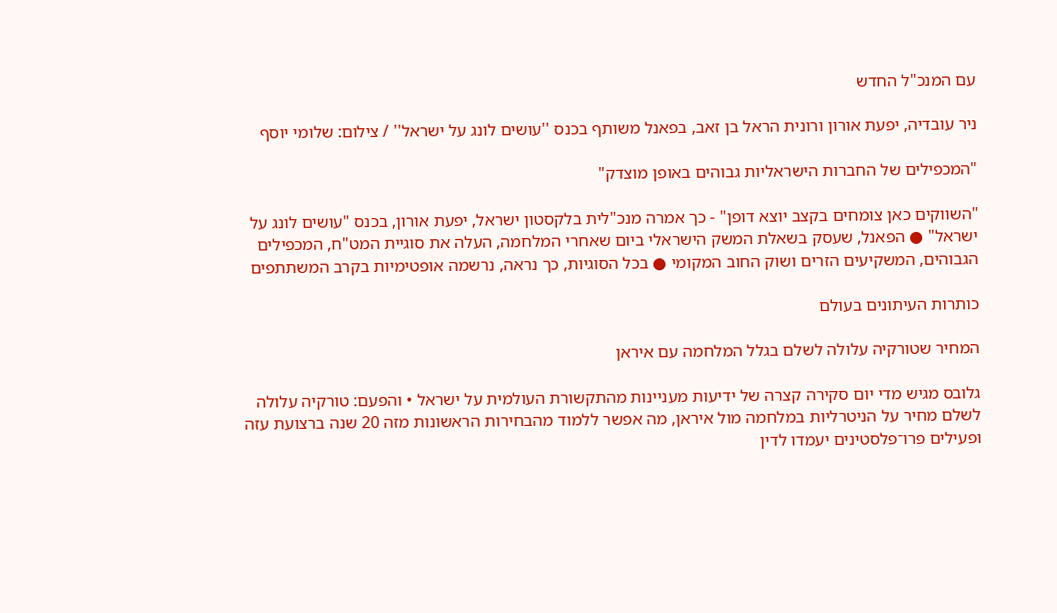עם המנכ"ל החדש

ניר עובדיה, יפעת אורון ורונית הראל בן זאב, בפאנל משותף בכנס ''עושים לונג על ישראל'' / צילום: שלומי יוסף

"המכפילים של החברות הישראליות גבוהים באופן מוצדק"

"השווקים כאן צומחים בקצב יוצא דופן" - כך אמרה מנכ"לית בלקסטון ישראל, יפעת אורון, בכנס "עושים לונג על ישראל" ● הפאנל, שעסק בשאלת המשק הישראלי ביום שאחרי המלחמה, העלה את סוגיית המט"ח, המכפילים הגבוהים, המשקיעים הזרים ושוק החוב המקומי ● בכל הסוגיות, כך נראה, נרשמה אופטימיות בקרב המשתתפים

כותרות העיתונים בעולם

המחיר שטורקיה עלולה לשלם בגלל המלחמה עם איראן

גלובס מגיש מדי יום סקירה קצרה של ידיעות מעניינות מהתקשורת העולמית על ישראל • והפעם: טורקיה עלולה לשלם מחיר על הניטרליות במלחמה מול איראן, מה אפשר ללמוד מהבחירות הראשונות מזה 20 שנה ברצועת עזה ופעילים פרו־פלסטינים יעמדו לדין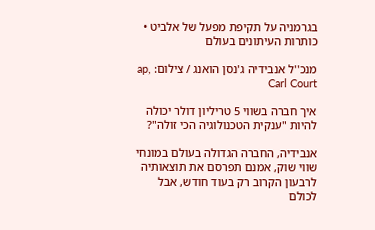בגרמניה על תקיפת מפעל של אלביט • כותרות העיתונים בעולם

מנכ''ל אנבידיה ג'נסן הואנג / צילום: ap, Carl Court

איך חברה בשווי 5 טריליון דולר יכולה להיות "ענקית הטכנולוגיה הכי זולה"?

אנבידיה, החברה הגדולה בעולם במונחי שווי שוק, אמנם תפרסם את תוצאותיה לרבעון הקרוב רק בעוד חודש, אבל לכולם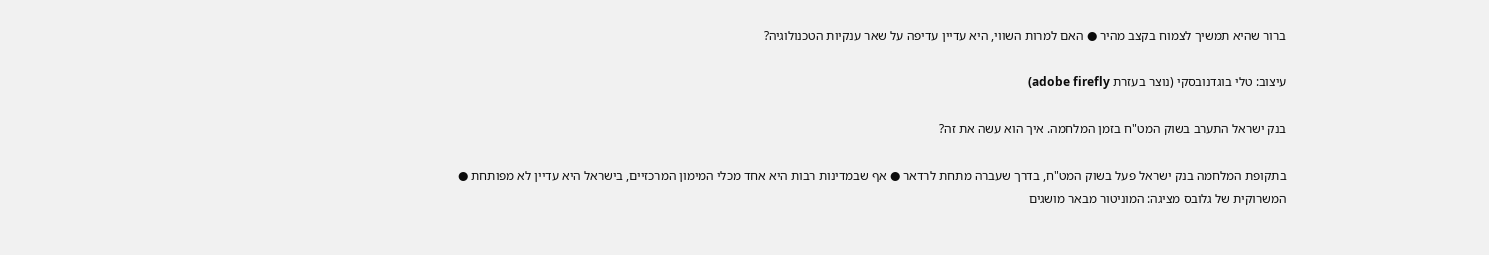ברור שהיא תמשיך לצמוח בקצב מהיר ● האם למרות השווי, היא עדיין עדיפה על שאר ענקיות הטכנולוגיה?

עיצוב: טלי בוגדנובסקי (נוצר בעזרת adobe firefly)

בנק ישראל התערב בשוק המט"ח בזמן המלחמה. איך הוא עשה את זה?

בתקופת המלחמה בנק ישראל פעל בשוק המט"ח, בדרך שעברה מתחת לרדאר ● אף שבמדינות רבות היא אחד מכלי המימון המרכזיים, בישראל היא עדיין לא מפותחת ● המשרוקית של גלובס מציגה: המוניטור מבאר מושגים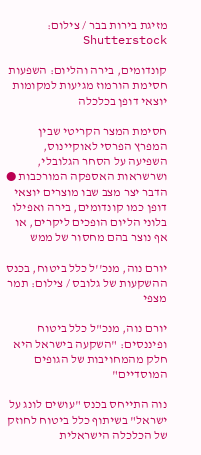מזיגת בירות בבר / צילום: Shutterstock

קונדומים, בירה והליום: השפעות חסימת הורמוז מגיעות למקומות יוצאי דופן בכלכלה

חסימת המצר הקריטי שבין המפרץ הפרסי לאוקיינוס, השפיעה על הסחר הגלובלי, ושרשראות האספקה המורכבות ● הדבר יצר מצב שבו מוצרים יוצאי דופן כמו קונדומים, בירה ואפילו בלוני הליום הופכים ליקרים, או אף נוצר בהם מחסור של ממש

יורם נוה, מנכ''ל כלל ביטוח, בכנס ההשקעות של גלובס / צילום: תמר מצפי

יורם נוה, מנכ"ל כלל ביטוח ופיננסים: "השקעה בישראל היא חלק מהמחויבות של הגופים המוסדיים"

נוה התייחס בכנס "עושים לונג על ישראל" בשיתוף כלל ביטוח לחוזק של הכלכלה הישראלית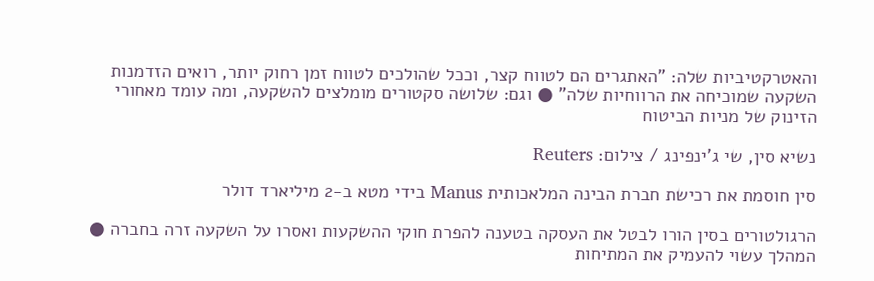והאטרקטיביות שלה: "האתגרים הם לטווח קצר, וככל שהולכים לטווח זמן רחוק יותר, רואים הזדמנות השקעה שמוכיחה את הרווחיות שלה" ● וגם: שלושה סקטורים מומלצים להשקעה, ומה עומד מאחורי הזינוק של מניות הביטוח

נשיא סין, שי ג'ינפינג / צילום: Reuters

סין חוסמת את רכישת חברת הבינה המלאכותית Manus בידי מטא ב-2 מיליארד דולר

הרגולטורים בסין הורו לבטל את העסקה בטענה להפרת חוקי ההשקעות ואסרו על השקעה זרה בחברה ● המהלך עשוי להעמיק את המתיחות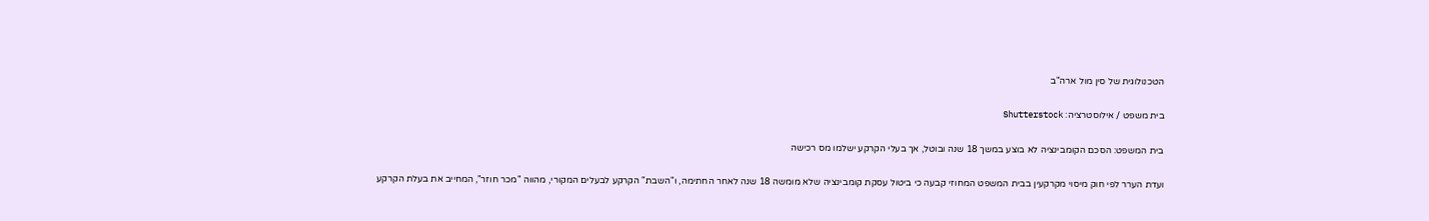הטכנולוגית של סין מול ארה"ב

בית משפט / אילוסטרציה: Shutterstock

בית המשפט: הסכם הקומבינציה לא בוצע במשך 18 שנה ובוטל, אך בעלי הקרקע ישלמו מס רכישה

ועדת הערר לפי חוק מיסוי מקרקעין בבית המשפט המחוזי קבעה כי ביטול עסקת קומבינציה שלא מומשה 18 שנה לאחר החתימה, ו"השבת" הקרקע לבעלים המקורי, מהווה "מכר חוזר", המחייב את בעלת הקרקע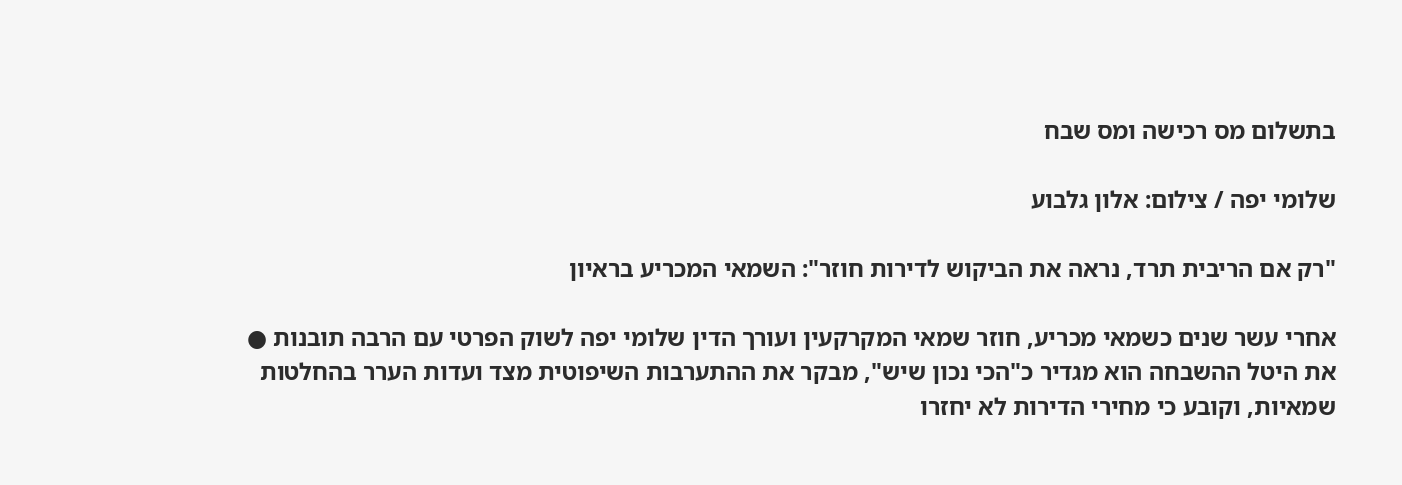בתשלום מס רכישה ומס שבח

שלומי יפה / צילום: אלון גלבוע

"רק אם הריבית תרד, נראה את הביקוש לדירות חוזר": השמאי המכריע בראיון

אחרי עשר שנים כשמאי מכריע, חוזר שמאי המקרקעין ועורך הדין שלומי יפה לשוק הפרטי עם הרבה תובנות ● את היטל ההשבחה הוא מגדיר כ"הכי נכון שיש", מבקר את ההתערבות השיפוטית מצד ועדות הערר בהחלטות שמאיות, וקובע כי מחירי הדירות לא יחזרו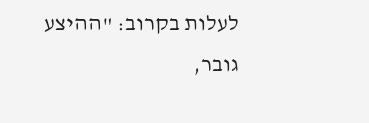לעלות בקרוב: "ההיצע גובר,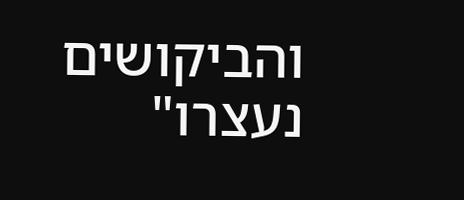והביקושים נעצרו"